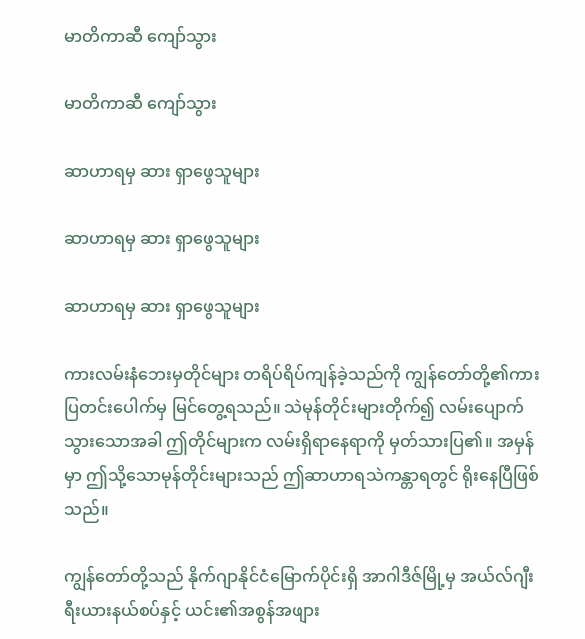မာတိကာဆီ ကျော်သွား

မာတိကာဆီ ကျော်သွား

ဆာဟာရမှ ဆား ရှာဖွေသူများ

ဆာဟာရမှ ဆား ရှာဖွေသူများ

ဆာဟာရမှ ဆား ရှာဖွေသူများ

ကားလမ်းနံဘေးမှတိုင်များ တရိပ်ရိပ်ကျန်ခဲ့သည်ကို ကျွန်တော်တို့၏ကားပြတင်းပေါက်မှ မြင်တွေ့ရသည်။ သဲမုန်တိုင်းများတိုက်၍ လမ်းပျောက်သွားသောအခါ ဤတိုင်များက လမ်းရှိရာနေရာကို မှတ်သားပြ၏။ အမှန်မှာ ဤသို့သောမုန်တိုင်းများသည် ဤဆာဟာရသဲကန္တာရတွင် ရိုးနေပြီဖြစ်သည်။

ကျွန်တော်တို့သည် နိုက်ဂျာနိုင်ငံမြောက်ပိုင်းရှိ အာဂါဒီဇ်မြို့မှ အယ်လ်ဂျီးရီးယားနယ်စပ်နှင့် ယင်း၏အစွန်အဖျား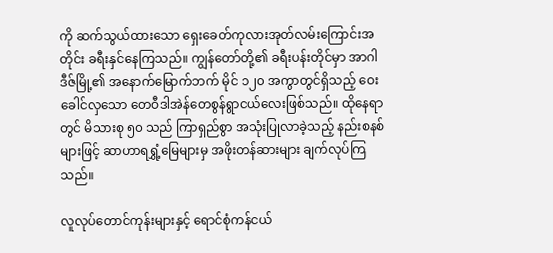ကို ဆက်သွယ်ထားသော ရှေးခေတ်ကုလားအုတ်လမ်းကြောင်းအတိုင်း ခရီးနှင်နေကြသည်။ ကျွန်တော်တို့၏ ခရီးပန်းတိုင်မှာ အာဂါဒီဇ်မြို့၏ အနောက်မြောက်ဘက် မိုင် ၁၂၀ အကွာတွင်ရှိသည့် ဝေးခေါင်လှသော တေဝီဒါအဲန်တေစွန်ရွာငယ်လေးဖြစ်သည်။ ထိုနေရာတွင် မိသားစု ၅၀ သည် ကြာရှည်စွာ အသုံးပြုလာခဲ့သည့် နည်းစနစ်များဖြင့် ဆာဟာရရွှံ့မြေများမှ အဖိုးတန်ဆားများ ချက်လုပ်ကြသည်။

လူလုပ်တောင်ကုန်းများနှင့် ရောင်စုံကန်ငယ်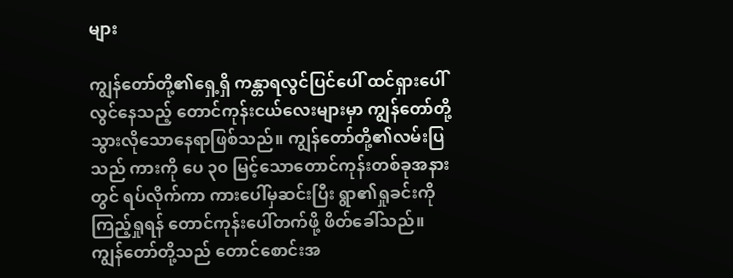များ

ကျွန်တော်တို့၏ရှေ့ရှိ ကန္တာရလွင်ပြင်ပေါ် ထင်ရှားပေါ်လွင်နေသည့် တောင်ကုန်းငယ်လေးများမှာ ကျွန်တော်တို့သွားလိုသောနေရာဖြစ်သည်။ ကျွန်တော်တို့၏လမ်းပြသည် ကားကို ပေ ၃၀ မြင့်သောတောင်ကုန်းတစ်ခုအနားတွင် ရပ်လိုက်ကာ ကားပေါ်မှဆင်းပြီး ရွာ၏ရှုခင်းကိုကြည့်ရှုရန် တောင်ကုန်းပေါ်တက်ဖို့ ဖိတ်ခေါ်သည်။ ကျွန်တော်တို့သည် တောင်စောင်းအ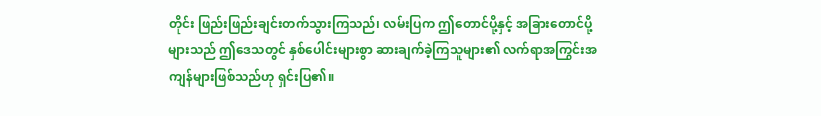တိုင်း ဖြည်းဖြည်းချင်းတက်သွားကြသည်၊ လမ်းပြက ဤတောင်ပို့နှင့် အခြားတောင်ပို့များသည် ဤဒေသတွင် နှစ်ပေါင်းများစွာ ဆားချက်ခဲ့ကြသူများ၏ လက်ရာအကြွင်းအကျန်များဖြစ်သည်ဟု ရှင်းပြ၏။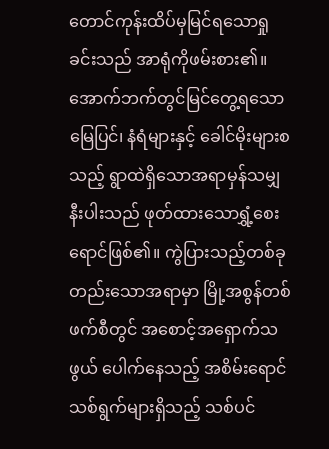တောင်ကုန်းထိပ်မှမြင်ရသောရှုခင်းသည် အာရုံကိုဖမ်းစား၏။ အောက်ဘက်တွင်မြင်တွေ့ရသော မြေပြင်၊ နံရံများနှင့် ခေါင်မိုးများစသည့် ရွာထဲရှိသောအရာမှန်သမျှနီးပါးသည် ဖုတ်ထားသောရွှံ့စေးရောင်ဖြစ်၏။ ကွဲပြားသည့်တစ်ခုတည်းသောအရာမှာ မြို့အစွန်တစ်ဖက်စီတွင် အစောင့်အရှောက်သဖွယ် ပေါက်နေသည့် အစိမ်းရောင်သစ်ရွက်များရှိသည့် သစ်ပင်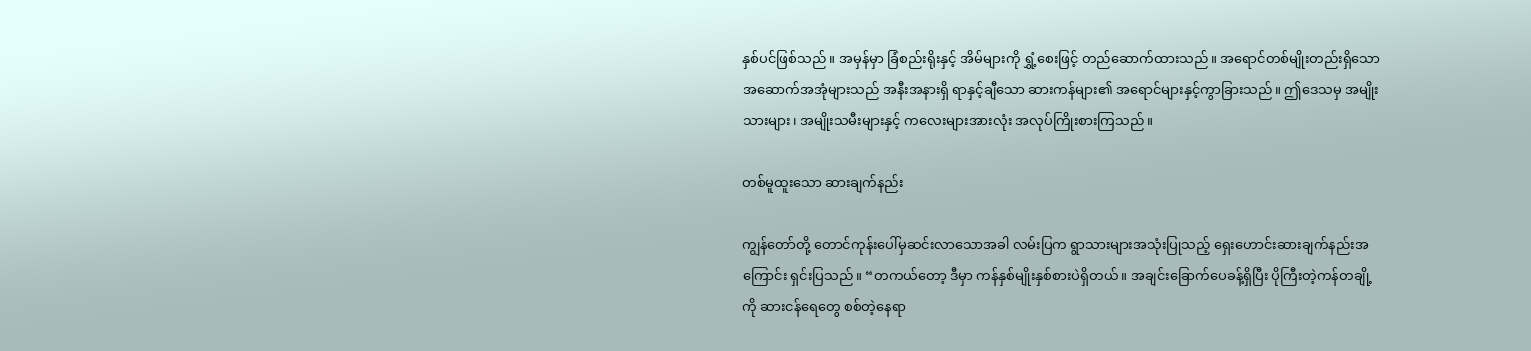နှစ်ပင်ဖြစ်သည်။ အမှန်မှာ ခြံစည်းရိုးနှင့် အိမ်များကို ရွှံ့စေးဖြင့် တည်ဆောက်ထားသည်။ အရောင်တစ်မျိုးတည်းရှိသော အဆောက်အအုံများသည် အနီးအနားရှိ ရာနှင့်ချီသော ဆားကန်များ၏ အရောင်များနှင့်ကွာခြားသည်။ ဤဒေသမှ အမျိုးသားများ၊ အမျိုးသမီးများနှင့် ကလေးများအားလုံး အလုပ်ကြိုးစားကြသည်။

တစ်မူထူးသော ဆားချက်နည်း

ကျွန်တော်တို့ တောင်ကုန်းပေါ်မှဆင်းလာသောအခါ လမ်းပြက ရွာသားများအသုံးပြုသည့် ရှေးဟောင်းဆားချက်နည်းအကြောင်း ရှင်းပြသည်။ “တကယ်တော့ ဒီမှာ ကန်နှစ်မျိုးနှစ်စားပဲရှိတယ်။ အချင်းခြောက်ပေခန့်ရှိပြီး ပိုကြီးတဲ့ကန်တချို့ကို ဆားငန်ရေတွေ စစ်တဲ့နေရာ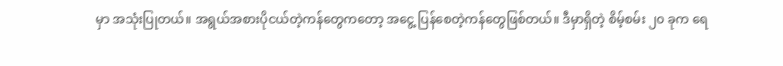မှာ အသုံးပြုတယ်။ အရွယ်အစားပိုငယ်တဲ့ကန်တွေကတော့ အငွေ့ ပြန်စေတဲ့ကန်တွေဖြစ်တယ်။ ဒီမှာရှိတဲ့ စိမ့်စမ်း ၂၀ ခုက ရေ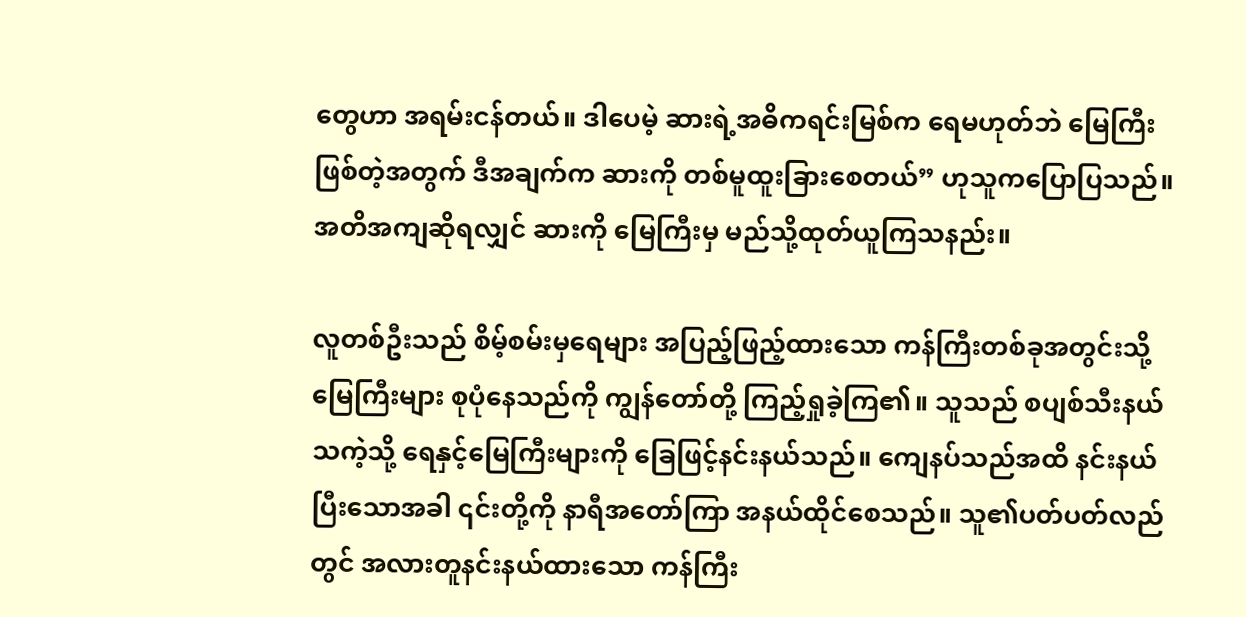တွေဟာ အရမ်းငန်တယ်။ ဒါပေမဲ့ ဆားရဲ့အဓိကရင်းမြစ်က ရေမဟုတ်ဘဲ မြေကြီးဖြစ်တဲ့အတွက် ဒီအချက်က ဆားကို တစ်မူထူးခြားစေတယ်” ဟုသူကပြောပြသည်။ အတိအကျဆိုရလျှင် ဆားကို မြေကြီးမှ မည်သို့ထုတ်ယူကြသနည်း။

လူတစ်ဦးသည် စိမ့်စမ်းမှရေများ အပြည့်ဖြည့်ထားသော ကန်ကြီးတစ်ခုအတွင်းသို့ မြေကြီးများ စုပုံနေသည်ကို ကျွန်တော်တို့ ကြည့်ရှုခဲ့ကြ၏။ သူသည် စပျစ်သီးနယ်သကဲ့သို့ ရေနှင့်မြေကြီးများကို ခြေဖြင့်နင်းနယ်သည်။ ကျေနပ်သည်အထိ နင်းနယ်ပြီးသောအခါ ၎င်းတို့ကို နာရီအတော်ကြာ အနယ်ထိုင်စေသည်။ သူ၏ပတ်ပတ်လည်တွင် အလားတူနင်းနယ်ထားသော ကန်ကြီး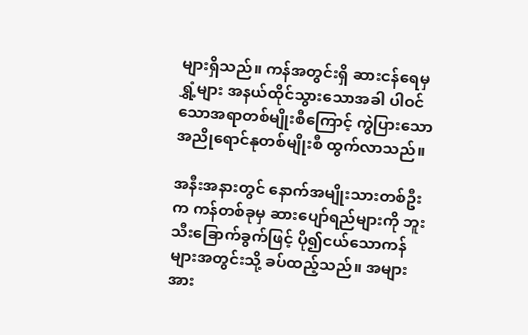များရှိသည်။ ကန်အတွင်းရှိ ဆားငန်ရေမှ ရွှံ့များ အနယ်ထိုင်သွားသောအခါ ပါဝင်သောအရာတစ်မျိုးစီကြောင့် ကွဲပြားသောအညိုရောင်နုတစ်မျိုးစီ ထွက်လာသည်။

အနီးအနားတွင် နောက်အမျိုးသားတစ်ဦးက ကန်တစ်ခုမှ ဆားပျော်ရည်များကို ဘူးသီးခြောက်ခွက်ဖြင့် ပို၍ငယ်သောကန်များအတွင်းသို့ ခပ်ထည့်သည်။ အများအား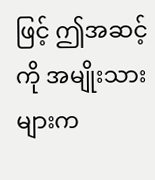ဖြင့် ဤအဆင့်ကို အမျိုးသားများက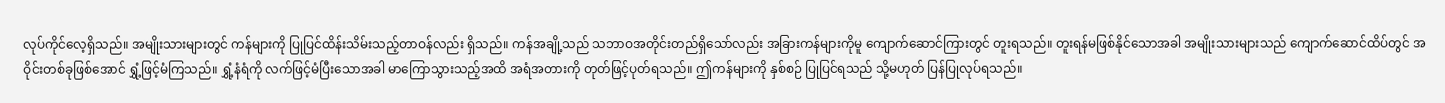လုပ်ကိုင်လေ့ရှိသည်။ အမျိုးသားများတွင် ကန်များကို ပြုပြင်ထိန်းသိမ်းသည့်တာဝန်လည်း ရှိသည်။ ကန်အချို့သည် သဘာဝအတိုင်းတည်ရှိသော်လည်း အခြားကန်များကိုမူ ကျောက်ဆောင်ကြားတွင် တူးရသည်။ တူးရန်မဖြစ်နိုင်သောအခါ အမျိုးသားများသည် ကျောက်ဆောင်ထိပ်တွင် အဝိုင်းတစ်ခုဖြစ်အောင် ရွှံ့ဖြင့်မံကြသည်။ ရွှံ့နံရံကို လက်ဖြင့်မံပြီးသောအခါ မာကြောသွားသည့်အထိ အရံအတားကို တုတ်ဖြင့်ပုတ်ရသည်။ ဤကန်များကို နှစ်စဉ် ပြုပြင်ရသည် သို့မဟုတ် ပြန်ပြုလုပ်ရသည်။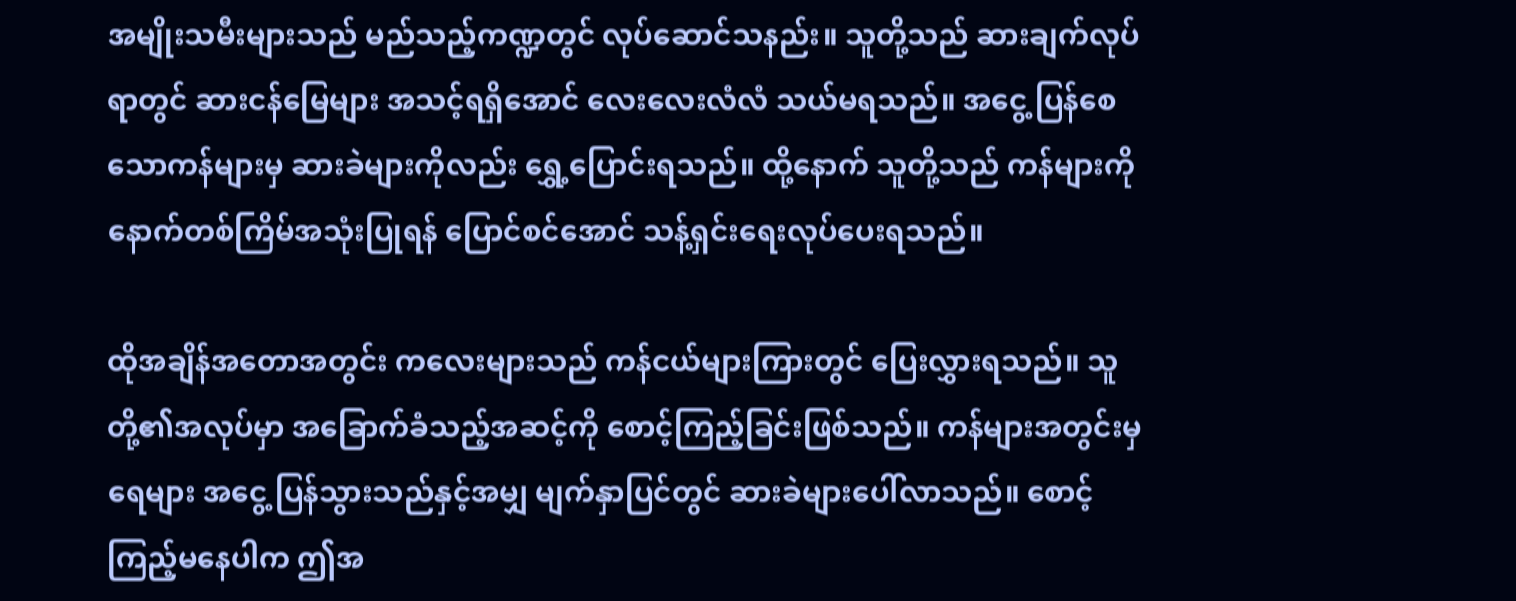အမျိုးသမီးများသည် မည်သည့်ကဏ္ဍတွင် လုပ်ဆောင်သနည်း။ သူတို့သည် ဆားချက်လုပ်ရာတွင် ဆားငန်မြေများ အသင့်ရရှိအောင် လေးလေးလံလံ သယ်မရသည်။ အငွေ့ ပြန်စေသောကန်များမှ ဆားခဲများကိုလည်း ရွှေ့ပြောင်းရသည်။ ထို့နောက် သူတို့သည် ကန်များကို နောက်တစ်ကြိမ်အသုံးပြုရန် ပြောင်စင်အောင် သန့်ရှင်းရေးလုပ်ပေးရသည်။

ထိုအချိန်အတောအတွင်း ကလေးများသည် ကန်ငယ်များကြားတွင် ပြေးလွှားရသည်။ သူတို့၏အလုပ်မှာ အခြောက်ခံသည့်အဆင့်ကို စောင့်ကြည့်ခြင်းဖြစ်သည်။ ကန်များအတွင်းမှရေများ အငွေ့ ပြန်သွားသည်နှင့်အမျှ မျက်နှာပြင်တွင် ဆားခဲများပေါ်လာသည်။ စောင့်ကြည့်မနေပါက ဤအ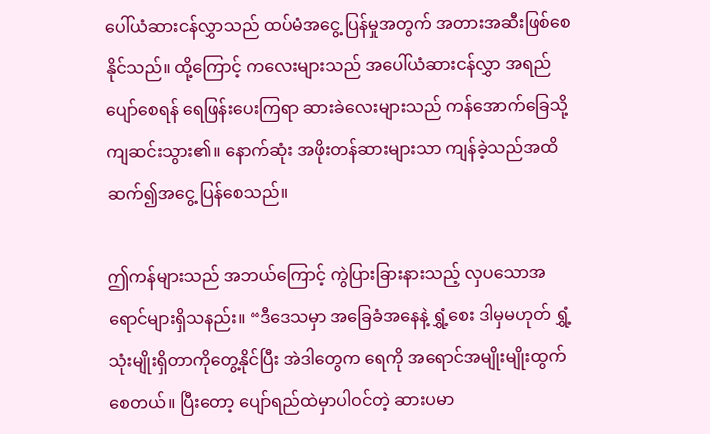ပေါ်ယံဆားငန်လွှာသည် ထပ်မံအငွေ့ ပြန်မှုအတွက် အတားအဆီးဖြစ်စေနိုင်သည်။ ထို့ကြောင့် ကလေးများသည် အပေါ်ယံဆားငန်လွှာ အရည်ပျော်စေရန် ရေဖြန်းပေးကြရာ ဆားခဲလေးများသည် ကန်အောက်ခြေသို့ ကျဆင်းသွား၏။ နောက်ဆုံး အဖိုးတန်ဆားများသာ ကျန်ခဲ့သည်အထိ ဆက်၍အငွေ့ ပြန်စေသည်။

ဤကန်များသည် အဘယ်ကြောင့် ကွဲပြားခြားနားသည့် လှပသောအရောင်များရှိသနည်း။ “ဒီဒေသမှာ အခြေခံအနေနဲ့ ရွှံ့စေး ဒါမှမဟုတ် ရွှံ့သုံးမျိုးရှိတာကိုတွေ့နိုင်ပြီး အဲဒါတွေက ရေကို အရောင်အမျိုးမျိုးထွက်စေတယ်။ ပြီးတော့ ပျော်ရည်ထဲမှာပါဝင်တဲ့ ဆားပမာ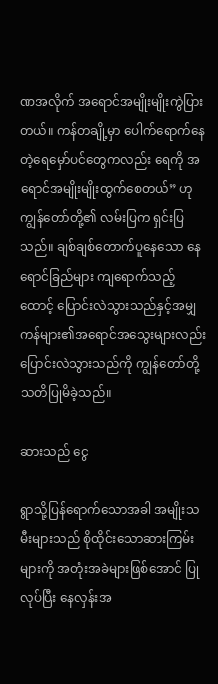ဏအလိုက် အရောင်အမျိုးမျိုးကွဲပြားတယ်။ ကန်တချို့မှာ ပေါက်ရောက်နေတဲ့ရေမှော်ပင်တွေကလည်း ရေကို အရောင်အမျိုးမျိုးထွက်စေတယ်” ဟုကျွန်တော်တို့၏ လမ်းပြက ရှင်းပြသည်။ ချစ်ချစ်တောက်ပူနေသော နေရောင်ခြည်များ ကျရောက်သည့်ထောင့် ပြောင်းလဲသွားသည်နှင့်အမျှ ကန်များ၏အရောင်အသွေးများလည်း ပြောင်းလဲသွားသည်ကို ကျွန်တော်တို့ သတိပြုမိခဲ့သည်။

ဆားသည် ငွေ

ရွာသို့ပြန်ရောက်သောအခါ အမျိုးသမီးများသည် စိုထိုင်းသောဆားကြမ်းများကို အတုံးအခဲများဖြစ်အောင် ပြုလုပ်ပြီး နေလှန်းအ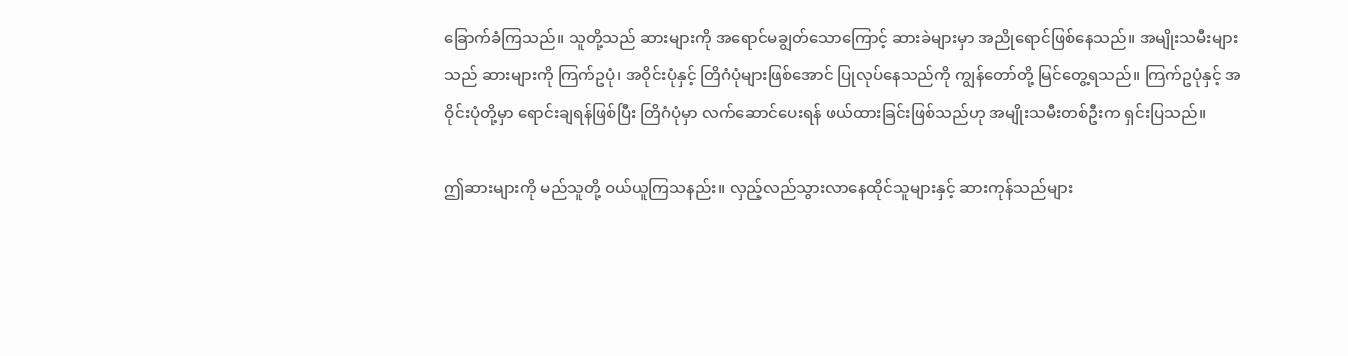ခြောက်ခံကြသည်။ သူတို့သည် ဆားများကို အရောင်မချွတ်သောကြောင့် ဆားခဲများမှာ အညိုရောင်ဖြစ်နေသည်။ အမျိုးသမီးများသည် ဆားများကို ကြက်ဥပုံ၊ အဝိုင်းပုံနှင့် တြိဂံပုံများဖြစ်အောင် ပြုလုပ်နေသည်ကို ကျွန်တော်တို့ မြင်တွေ့ရသည်။ ကြက်ဥပုံနှင့် အဝိုင်းပုံတို့မှာ ရောင်းချရန်ဖြစ်ပြီး တြိဂံပုံမှာ လက်ဆောင်ပေးရန် ဖယ်ထားခြင်းဖြစ်သည်ဟု အမျိုးသမီးတစ်ဦးက ရှင်းပြသည်။

ဤဆားများကို မည်သူတို့ ဝယ်ယူကြသနည်း။ လှည့်လည်သွားလာနေထိုင်သူများနှင့် ဆားကုန်သည်များ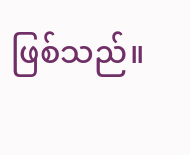ဖြစ်သည်။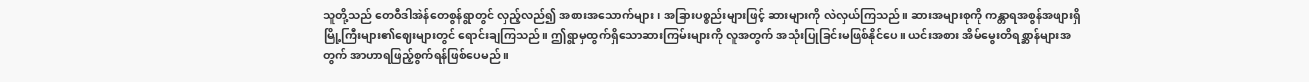သူတို့သည် တေဝီဒါအဲန်တေစွန်ရွာတွင် လှည့်လည်၍ အစားအသောက်များ၊ အခြားပစ္စည်းများဖြင့် ဆားများကို လဲလှယ်ကြသည်။ ဆားအများစုကို ကန္တာရအစွန်အဖျားရှိ မြို့ကြီးများ၏ဈေးများတွင် ရောင်းချကြသည်။ ဤရွာမှထွက်ရှိသောဆားကြမ်းများကို လူအတွက် အသုံးပြုခြင်းမဖြစ်နိုင်ပေ။ ယင်းအစား အိမ်မွေးတိရစ္ဆာန်များအတွက် အာဟာရဖြည့်စွက်ရန်ဖြစ်ပေမည်။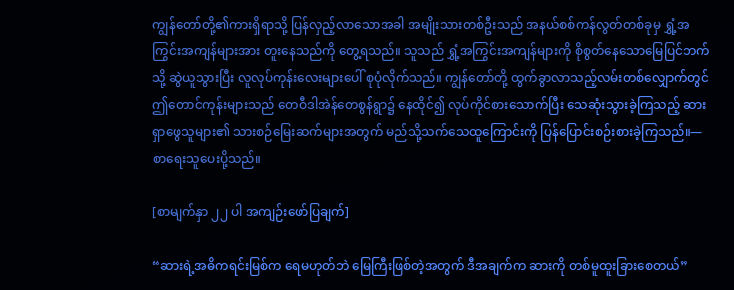ကျွန်တော်တို့၏ကားရှိရာသို့ ပြန်လှည့်လာသောအခါ အမျိုးသားတစ်ဦးသည် အနယ်စစ်ကန်လွတ်တစ်ခုမှ ရွှံ့အကြွင်းအကျန်များအား တူးနေသည်ကို တွေ့ရသည်။ သူသည် ရွှံ့အကြွင်းအကျန်များကို စိုစွတ်နေသောမြေပြင်ဘက်သို့ ဆွဲယူသွားပြီး လူလုပ်ကုန်းလေးများပေါ် စုပုံလိုက်သည်။ ကျွန်တော်တို့ ထွက်ခွာလာသည့်လမ်းတစ်လျှောက်တွင် ဤတောင်ကုန်းများသည် တေဝီဒါအဲန်တေစွန်ရွာ၌ နေထိုင်၍ လုပ်ကိုင်စားသောက်ပြီး သေဆုံးသွားခဲ့ကြသည့် ဆားရှာဖွေသူများ၏ သားစဉ်မြေးဆက်များအတွက် မည်သို့သက်သေထူကြောင်းကို ပြန်ပြောင်းစဉ်းစားခဲ့ကြသည်။—စာရေးသူပေးပို့သည်။

[စာမျက်နှာ ၂၂ ပါ အကျဉ်းဖော်ပြချက်]

“ဆားရဲ့အဓိကရင်းမြစ်က ရေမဟုတ်ဘဲ မြေကြီးဖြစ်တဲ့အတွက် ဒီအချက်က ဆားကို တစ်မူထူးခြားစေတယ်”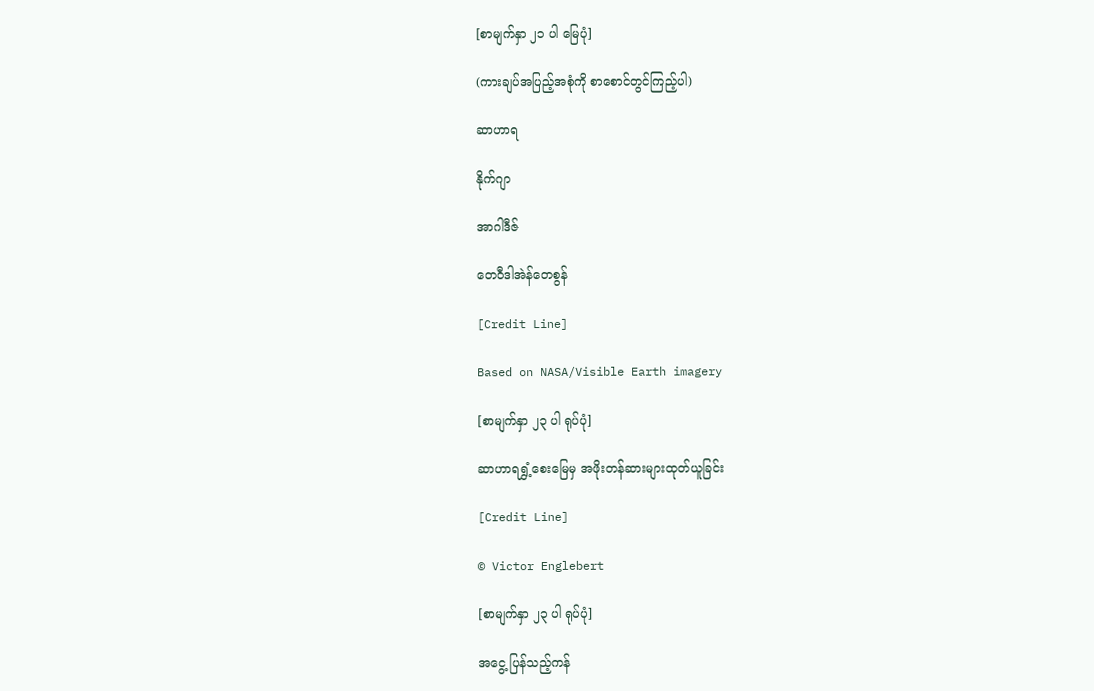[စာမျက်နှာ ၂၁ ပါ မြေပုံ]

(ကားချပ်အပြည့်အစုံကို စာစောင်တွင်ကြည့်ပါ)

ဆာဟာရ

နိုက်ဂျာ

အာဂါဒီဇ်

တေဝီဒါအဲန်တေစွန်

[Credit Line]

Based on NASA/Visible Earth imagery

[စာမျက်နှာ ၂၃ ပါ ရုပ်ပုံ]

ဆာဟာရရွှံ့စေးမြေမှ အဖိုးတန်ဆားများထုတ်ယူခြင်း

[Credit Line]

© Victor Englebert

[စာမျက်နှာ ၂၃ ပါ ရုပ်ပုံ]

အငွေ့ ပြန်သည့်ကန်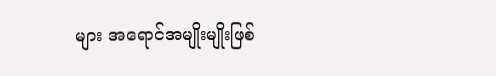များ အရောင်အမျိုးမျိုးဖြစ်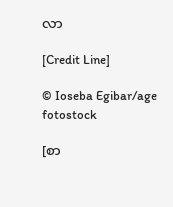လာ

[Credit Line]

© Ioseba Egibar/age fotostock

[စာ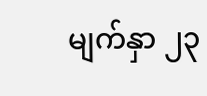မျက်နှာ ၂၃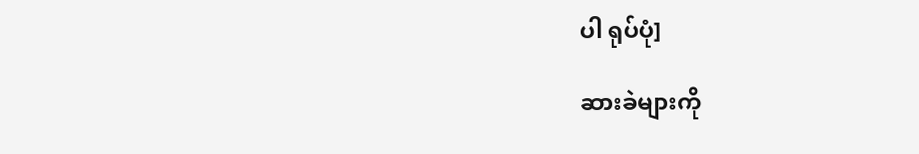ပါ ရုပ်ပုံ]

ဆားခဲများကို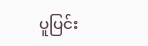ပူပြင်း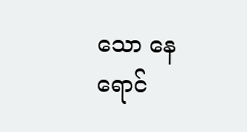သော နေရောင်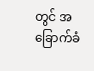တွင် အခြောက်ခံ